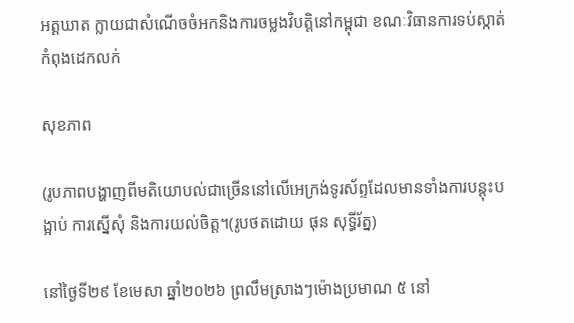អត្តឃាត ក្លាយជាសំណើចចំអកនិងការចម្លងវិបត្តិនៅកម្ពុជា ខណៈវិធានការទប់ស្កាត់កំពុងដេកលក់

សុខភាព

(រូបភាពបង្ហាញពីមតិយោបល់ជាច្រើននៅលើអេក្រង់ទូរស័ព្ទដែលមានទាំងការបន្តុះបង្អាប់ ការស្នើសុំ និងការយល់ចិត្ត។(រូបថតដោយ ផុន សុទ្ធីរ័ត្ន)

នៅថ្ងៃទី២៩ ខែមេសា ឆ្នាំ២០២៦ ព្រលឹមស្រាងៗម៉ោងប្រមាណ ៥ នៅ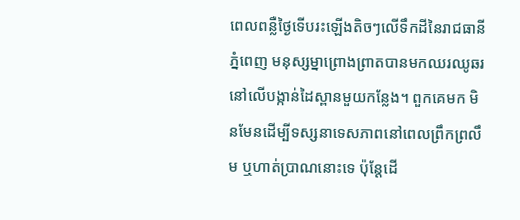ពេលពន្លឺថ្ងៃទើបរះឡើងតិចៗលើទឹកដីនៃរាជធានីភ្នំពេញ មនុស្សម្នាព្រោងព្រាតបានមកឈរឈូឆរនៅលើបង្កាន់ដៃស្ពានមួយកន្លែង។ ពួកគេមក មិនមែនដើម្បីទស្សនាទេសភាពនៅពេលព្រឹកព្រលឹម ឬហាត់ប្រាណនោះទេ ប៉ុន្តែដើ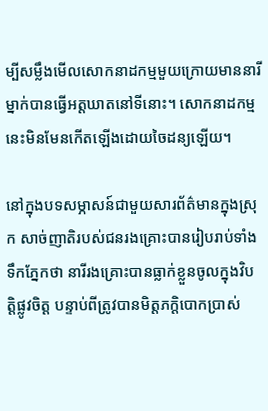ម្បីសម្លឹងមើលសោកនាដកម្មមួយក្រោយមាននារីម្នាក់បានធ្វើអត្តឃាតនៅទីនោះ។ សោកនាដកម្មនេះមិនមែនកើតឡើងដោយចៃដន្យឡើយ។

នៅក្នុងបទសម្ភាសន៍ជាមួយសារព័ត៌មានក្នុងស្រុក សាច់ញាតិរបស់ជនរងគ្រោះបានរៀបរាប់ទាំងទឹកភ្នែកថា នារីរងគ្រោះបានធ្លាក់ខ្លួនចូលក្នុងវិបត្តិផ្លូវចិត្ត បន្ទាប់ពីត្រូវបានមិត្តភក្តិបោកប្រាស់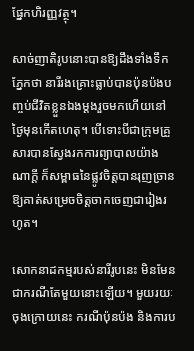ផ្នែកហិរញ្ញវត្ថុ។

សាច់ញាតិរូបនោះបានឱ្យដឹងទាំងទឹកភ្នែកថា នារីរងគ្រោះធ្លាប់បានប៉ុនប៉ងបញ្ចប់ជីវិតខ្លួនឯងម្ដងរួចមកហើយនៅថ្ងៃមុនកើតហេតុ។ បើទោះបីជាក្រុមគ្រួសារបានស្វែងរកការព្យាបាលយ៉ាងណាក្ដី ក៏សម្ពាធនៃផ្លូវចិត្តបានរុញច្រានឱ្យគាត់សម្រេចចិត្តចាកចេញជារៀងរហូត។

សោកនាដកម្មរបស់នារីរូបនេះ មិនមែនជាករណីតែមួយនោះឡើយ។ មួយរយៈចុងក្រោយនេះ ករណីប៉ុនប៉ង និងការប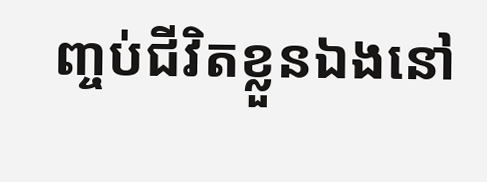ញ្ចប់ជីវិតខ្លួនឯងនៅ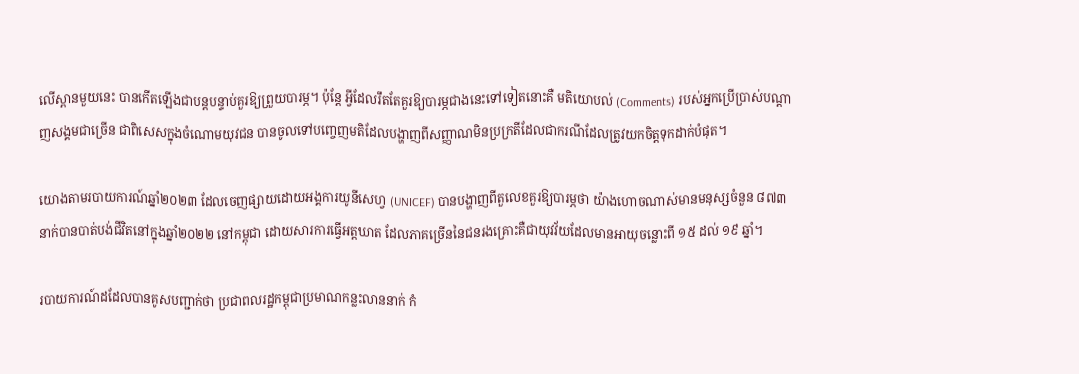លើស្ពានមួយនេះ បានកើតឡើងជាបន្តបន្ទាប់គួរឱ្យព្រួយបារម្ភ។ ប៉ុន្តែ អ្វីដែលរឹតតែគួរឱ្យបារម្ភជាងនេះទៅទៀតនោះគឺ មតិយោបល់ (Comments) របស់អ្នកប្រើប្រាស់បណ្ដាញសង្គមជាច្រើន ជាពិសេសក្នុងចំណោមយុវជន បានចូលទៅបញ្ចេញមតិដែលបង្ហាញពីសញ្ញាណមិនប្រក្រតីដែលជាករណីដែលត្រូវយកចិត្តទុកដាក់បំផុត។

យោងតាមរបាយការណ៍ឆ្នាំ២០២៣ ដែលចេញផ្សាយដោយអង្គការយូនីសេហ្វ (UNICEF) បានបង្ហាញពីតួលេខគួរឱ្យបារម្ភថា យ៉ាងហោចណាស់មានមនុស្សចំនួន ៨៧៣ នាក់បានបាត់បង់ជីវិតនៅក្នុងឆ្នាំ២០២២ នៅកម្ពុជា ដោយសារការធ្វើអត្តឃាត ដែលភាគច្រើននៃជនរងគ្រោះគឺជាយុវវ័យដែលមានអាយុចន្លោះពី ១៥ ដល់ ១៩ ឆ្នាំ។

របាយការណ៍ដដែលបានគូសបញ្ជាក់ថា ប្រជាពលរដ្ឋកម្ពុជាប្រមាណកន្លះលាននាក់ កំ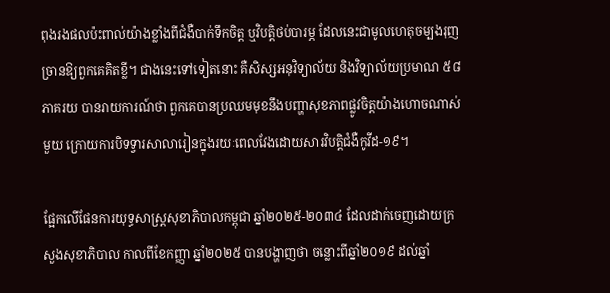ពុងរងផលប៉ះពាល់យ៉ាងខ្លាំងពីជំងឺបាក់ទឹកចិត្ត ឬវិបត្តិថប់បារម្ភ ដែលនេះជាមូលហេតុចម្បងរុញច្រានឱ្យពួកគេគិតខ្លី។ ជាងនេះទៅទៀតនោះ គឺសិស្សអនុវិទ្យាល័យ និងវិទ្យាល័យប្រមាណ ៥៨ ភាគរយ បានរាយការណ៍ថា ពួកគេបានប្រឈមមុខនឹងបញ្ហាសុខភាពផ្លូវចិត្តយ៉ាងហោចណាស់មួយ ក្រោយការបិទទ្វារសាលារៀនក្នុងរយៈពេលវែងដោយសារវិបត្តិជំងឺកូវីដ-១៩។

ផ្អែកលើផែនការយុទ្ធសាស្ត្រសុខាភិបាលកម្ពុជា ឆ្នាំ២០២៥-២០៣៤ ដែលដាក់ចេញដោយក្រសួងសុខាភិបាល កាលពីខែកញ្ញា ឆ្នាំ២០២៥ បានបង្ហាញថា ចន្លោះពីឆ្នាំ២០១៩ ដល់ឆ្នាំ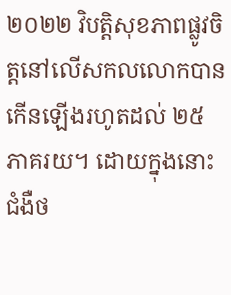២០២២ វិបត្តិសុខភាពផ្លូវចិត្តនៅលើសកលលោកបានកើនឡើងរហូតដល់ ២៥ ភាគរយ។ ដោយក្នុងនោះជំងឺថ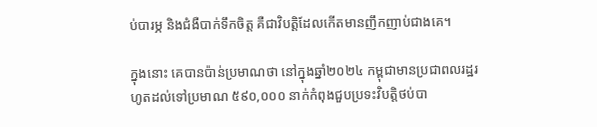ប់បារម្ភ និងជំងឺបាក់ទឹកចិត្ត គឺជាវិបត្តិដែលកើតមានញឹកញាប់ជាងគេ។

ក្នុងនោះ គេបានប៉ាន់ប្រមាណថា នៅក្នុងឆ្នាំ២០២៤ កម្ពុជាមានប្រជាពលរដ្ឋរហូតដល់ទៅប្រមាណ ៥៩០,០០០ នាក់កំពុងជួបប្រទះវិបត្តិថប់បា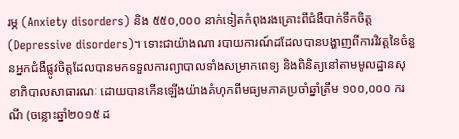រម្ភ (Anxiety disorders) និង ៥៥០,០០០ នាក់ទៀតកំពុងរងគ្រោះពីជំងឺបាក់ទឹកចិត្ត (Depressive disorders)។ ទោះជាយ៉ាងណា របាយការណ៍ដដែលបានបង្ហាញពីការវិវត្តនៃចំនួនអ្នកជំងឺផ្លូវចិត្តដែលបានមកទទួលការព្យាបាលទាំងសម្រាកពេទ្យ និងពិនិត្យនៅតាមមូលដ្ឋានសុខាភិបាលសាធារណៈ ដោយបានកើនឡើងយ៉ាងគំហុកពីមធ្យមភាគប្រចាំឆ្នាំត្រឹម ១០០,០០០ ករណី (ចន្លោះឆ្នាំ២០១៥ ដ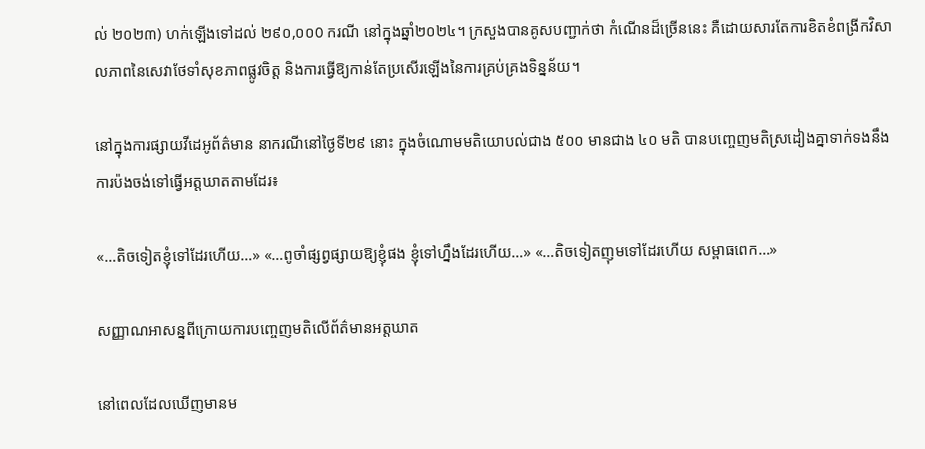ល់ ២០២៣) ហក់ឡើងទៅដល់ ២៩០,០០0 ករណី នៅក្នុងឆ្នាំ២០២៤។ ក្រសួងបានគូសបញ្ជាក់ថា កំណើនដ៏ច្រើននេះ គឺដោយសារតែការខិតខំពង្រីកវិសាលភាពនៃសេវាថែទាំសុខភាពផ្លូវចិត្ត និងការធ្វើឱ្យកាន់តែប្រសើរឡើងនៃការគ្រប់គ្រងទិន្នន័យ។

នៅក្នុងការផ្សាយវីដេអូព័ត៌មាន នាករណីនៅថ្ងៃទី២៩ នោះ ក្នុងចំណោមមតិយោបល់ជាង ៥០០ មានជាង ៤០ មតិ បានបញ្ចេញមតិស្រដៀងគ្នាទាក់ទងនឹងការប៉ងចង់ទៅធ្វើអត្តឃាតតាមដែរ៖

«…តិចទៀតខ្ញុំទៅដែរហើយ…» «…ពូចាំផ្សព្វផ្សាយឱ្យខ្ញុំផង ខ្ញុំទៅហ្នឹងដែរហើយ…» «…តិចទៀតញុមទៅដែរហើយ សម្ពាធពេក…»

សញ្ញាណអាសន្នពីក្រោយការបញ្ចេញមតិលើព័ត៌មានអត្តឃាត

នៅពេលដែលឃើញមានម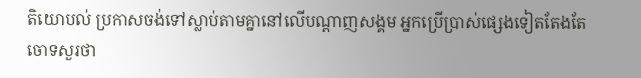តិយោបល់ ប្រកាសចង់ទៅស្លាប់តាមគ្នានៅលើបណ្ដាញសង្គម អ្នកប្រើប្រាស់ផ្សេងទៀតតែងតែចោទសួរថា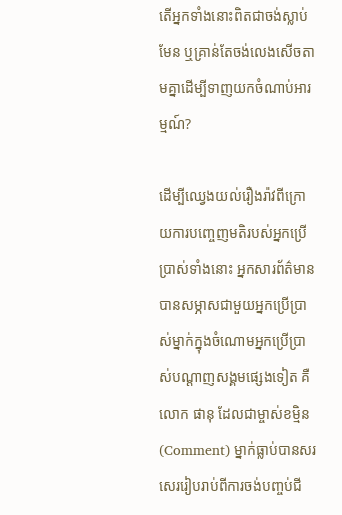តើអ្នកទាំងនោះពិតជាចង់ស្លាប់មែន ឬគ្រាន់តែចង់លេងសើចតាមគ្នាដើម្បីទាញយកចំណាប់អារម្មណ៍?

ដើម្បីឈ្វេងយល់រឿងរ៉ាវពីក្រោយការបញ្ចេញមតិរបស់អ្នកប្រើប្រាស់ទាំងនោះ អ្នកសារព័ត៌មានបានសម្ភាសជាមួយអ្នកប្រើប្រាស់ម្នាក់ក្នុងចំណោមអ្នកប្រើប្រាស់បណ្ដាញសង្គមផ្សេងទៀត គឺលោក ផានុ ដែលជាម្ចាស់ខម្មិន (Comment) ម្នាក់ធ្លាប់បានសរសេររៀបរាប់ពីការចង់បញ្ចប់ជី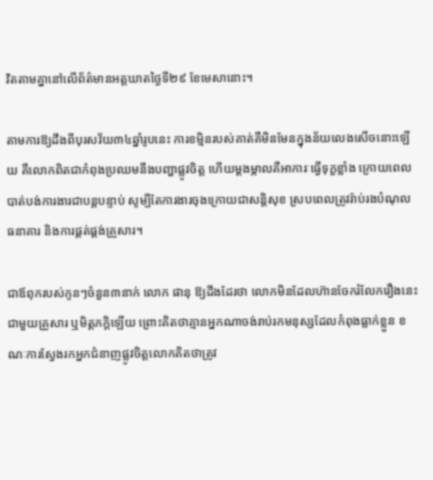វិតតាមគ្នានៅលើព័ត៌មានអត្តឃាតថ្ងៃទី២៩ ខែមេសានោះ។

តាមការឱ្យដឹងពីបុរសវ័យ៣៤ឆ្នាំរូបនេះ ការខម្មិនរបស់គាត់គឺមិនមែនក្នុងន័យលេងសើចនោះឡើយ គឺលោកពិតជាកំពុងប្រឈមនឹងបញ្ហាផ្លូវចិត្ត ហើយម្ដងម្កាលគឺអាការៈធ្វើទុក្ខខ្លាំង ក្រោយពេលបាត់បង់ការងារជាបន្តបន្ទាប់ សូម្បីតែការងារចុងក្រោយជាសន្តិសុខ ស្របពេលត្រូវរ៉ាប់រងបំណុលធនាគារ និងការផ្គត់ផ្គង់គ្រួសារ។

ជាឪពុករបស់កូនៗចំនួន៣នាក់ លោក ផានុ ឱ្យដឹងដែរថា លោកមិនដែលហ៊ានចែករំលែករឿងនេះជាមួយគ្រួសារ ឬមិត្តភក្តិឡើយ ព្រោះគិតថាគ្មានអ្នកណាចង់រាប់រកមនុស្សដែលកំពុងធ្លាក់ខ្លួន ខណៈការស្វែងរកអ្នកជំនាញផ្លូវចិត្តលោកគិតថាត្រូវ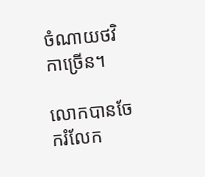ចំណាយថវិកាច្រើន។

លោកបានចែករំលែក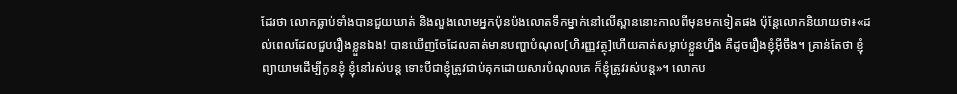ដែរថា លោកធ្លាប់ទាំងបានជួយឃាត់ និងលួងលោមអ្នកប៉ុនប៉ងលោតទឹកម្នាក់នៅលើស្ពាននោះកាលពីមុនមកទៀតផង ប៉ុន្តែលោកនិយាយថា៖«ដល់ពេលដែលជួបរឿងខ្លួនឯង! បានឃើញចែដែលគាត់មានបញ្ហាបំណុល[ហិរញ្ញវត្ថុ]ហើយគាត់សម្លាប់ខ្លួនហ្នឹង គឺដូចរឿងខ្ញុំអ៊ីចឹង។ គ្រាន់តែថា ខ្ញុំព្យាយាមដើម្បីកូនខ្ញុំ ខ្ញុំនៅរស់បន្ត ទោះបីជាខ្ញុំត្រូវជាប់គុកដោយសារបំណុលគេ ក៏ខ្ញុំត្រូវរស់បន្ត»។ លោកប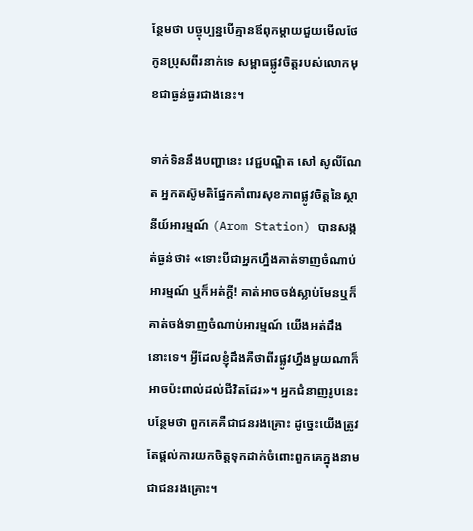ន្ថែមថា បច្ចុប្បន្នបើគ្មានឪពុកម្តាយជួយមើលថែកូនប្រុសពីរនាក់ទេ សម្ពាធផ្លូវចិត្តរបស់លោកមុខជាធ្ងន់ធ្ងរជាងនេះ។

ទាក់ទិននឹងបញ្ហានេះ វេជ្ជបណ្ឌិត សៅ សូលីណែត អ្នកតស៊ូមតិផ្នែកគាំពារសុខភាពផ្លូវចិត្តនៃស្ថានីយ៍អារម្មណ៍ (Arom Station) បានសង្កត់ធ្ងន់ថា៖ «ទោះបីជាអ្នកហ្នឹងគាត់ទាញចំណាប់អារម្មណ៍ ឬក៏អត់ក្ដី! គាត់អាចចង់ស្លាប់មែនឬក៏គាត់ចង់ទាញចំណាប់អារម្មណ៍ យើងអត់ដឹងនោះទេ។ អ្វីដែលខ្ញុំដឹងគឺថាពីរផ្លូវហ្នឹងមួយណាក៏អាចប៉ះពាល់ដល់ជីវិតដែរ»។ អ្នកជំនាញរូបនេះបន្ថែមថា ពួកគេគឺជាជនរងគ្រោះ ដូច្នេះយើងត្រូវតែផ្តល់ការយកចិត្តទុកដាក់ចំពោះពួកគេក្នុងនាមជាជនរងគ្រោះ។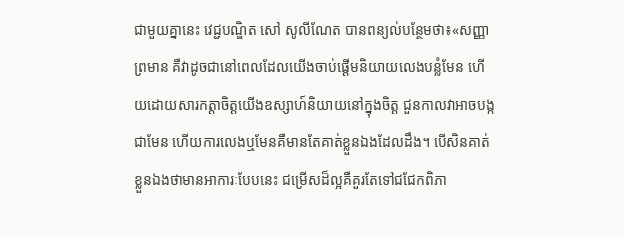ជាមួយគ្នានេះ វេជ្ជបណ្ឌិត សៅ សូលីណែត បានពន្យល់បន្ថែមថា៖«សញ្ញាព្រមាន គឺវាដូចជានៅពេលដែលយើងចាប់ផ្ដើមនិយាយលេងបន្លំមែន ហើយដោយសារកត្តាចិត្តយើងឧស្សាហ៍និយាយនៅក្នុងចិត្ត ជួនកាលវាអាចបង្កជាមែន ហើយការលេងឬមែនគឺមានតែគាត់ខ្លួនឯងដែលដឹង។ បើសិនគាត់ខ្លួនឯងថាមានអាការៈបែបនេះ ជម្រើសដ៏ល្អគឺគួរតែទៅជជែកពិភា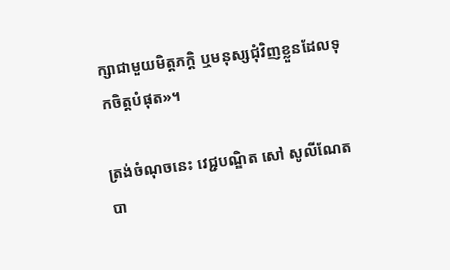ក្សាជាមួយមិត្តភក្តិ ឬមនុស្សជុំវិញខ្លួនដែលទុកចិត្តបំផុត»។

ត្រង់ចំណុចនេះ វេជ្ជបណ្ឌិត សៅ សូលីណែត បា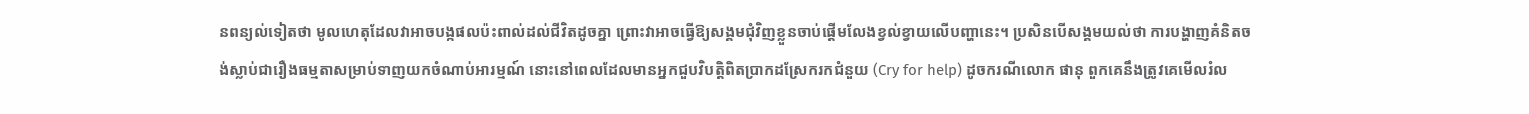នពន្យល់ទៀតថា មូលហេតុដែលវាអាចបង្កផលប៉ះពាល់ដល់ជីវិតដូចគ្នា ព្រោះវាអាចធ្វើឱ្យសង្គមជុំវិញខ្លួនចាប់ផ្តើមលែងខ្វល់ខ្វាយលើបញ្ហានេះ។ ប្រសិនបើសង្គមយល់ថា ការបង្ហាញគំនិតចង់ស្លាប់ជារឿងធម្មតាសម្រាប់ទាញយកចំណាប់អារម្មណ៍ នោះនៅពេលដែលមានអ្នកជួបវិបត្តិពិតប្រាកដស្រែករកជំនួយ (Cry for help) ដូចករណីលោក ផានុ ពួកគេនឹងត្រូវគេមើលរំល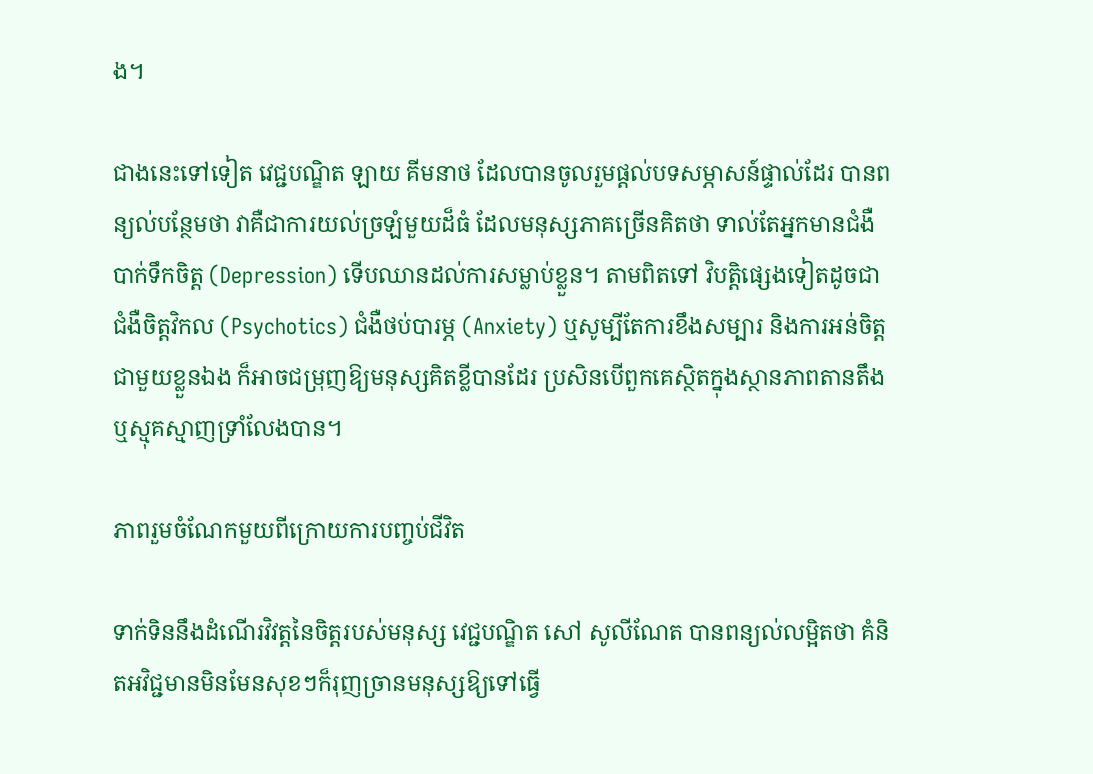ង។

ជាងនេះទៅទៀត វេជ្ជបណ្ឌិត ឡាយ គីមនាថ ដែលបានចូលរួមផ្ដល់បទសម្ភាសន៍ផ្ទាល់ដែរ បានពន្យល់បន្ថែមថា វាគឺជាការយល់ច្រឡំមួយដ៏ធំ ដែលមនុស្សភាគច្រើនគិតថា ទាល់តែអ្នកមានជំងឺបាក់ទឹកចិត្ត (Depression) ទើបឈានដល់ការសម្លាប់ខ្លួន។ តាមពិតទៅ វិបត្តិផ្សេងទៀតដូចជា ជំងឺចិត្តវិកល (Psychotics) ជំងឺថប់បារម្ភ (Anxiety) ឬសូម្បីតែការខឹងសម្បារ និងការអន់ចិត្តជាមួយខ្លួនឯង ក៏អាចជម្រុញឱ្យមនុស្សគិតខ្លីបានដែរ ប្រសិនបើពួកគេស្ថិតក្នុងស្ថានភាពតានតឹង ឬស្មុគស្មាញទ្រាំលែងបាន។

ភាពរួមចំណែកមួយពីក្រោយការបញ្ចប់ជីវិត

ទាក់ទិននឹងដំណើរវិវត្តនៃចិត្តរបស់មនុស្ស វេជ្ជបណ្ឌិត សៅ សូលីណែត បានពន្យល់លម្អិតថា គំនិតអវិជ្ជមានមិនមែនសុខៗក៏រុញច្រានមនុស្សឱ្យទៅធ្វើ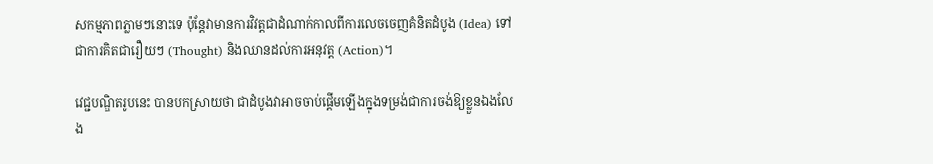សកម្មភាពភ្លាមៗនោះទេ ប៉ុន្តែវាមានការវិវត្តជាដំណាក់កាលពីការលេចចេញគំនិតដំបូង (Idea) ទៅជាការគិតជារឿយៗ (Thought) និងឈានដល់ការអនុវត្ត (Action)។

វេជ្ជបណ្ឌិតរូបនេះ បានបកស្រាយថា ជាដំបូងវាអាចចាប់ផ្តើមឡើងក្នុងទម្រង់ជាការចង់ឱ្យខ្លួនឯងលែង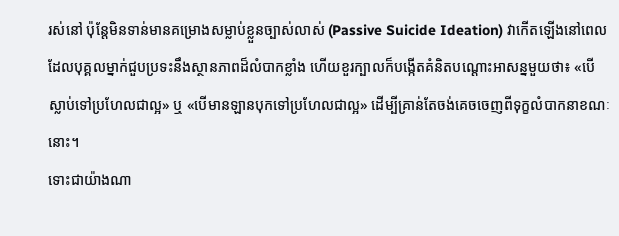រស់នៅ ប៉ុន្តែមិនទាន់មានគម្រោងសម្លាប់ខ្លួនច្បាស់លាស់ (Passive Suicide Ideation) វាកើតឡើងនៅពេលដែលបុគ្គលម្នាក់ជួបប្រទះនឹងស្ថានភាពដ៏លំបាកខ្លាំង ហើយខួរក្បាលក៏បង្កើតគំនិតបណ្ដោះអាសន្នមួយថា៖ «បើស្លាប់ទៅប្រហែលជាល្អ» ឬ «បើមានឡានបុកទៅប្រហែលជាល្អ» ដើម្បីគ្រាន់តែចង់គេចចេញពីទុក្ខលំបាកនាខណៈនោះ។
ទោះជាយ៉ាងណា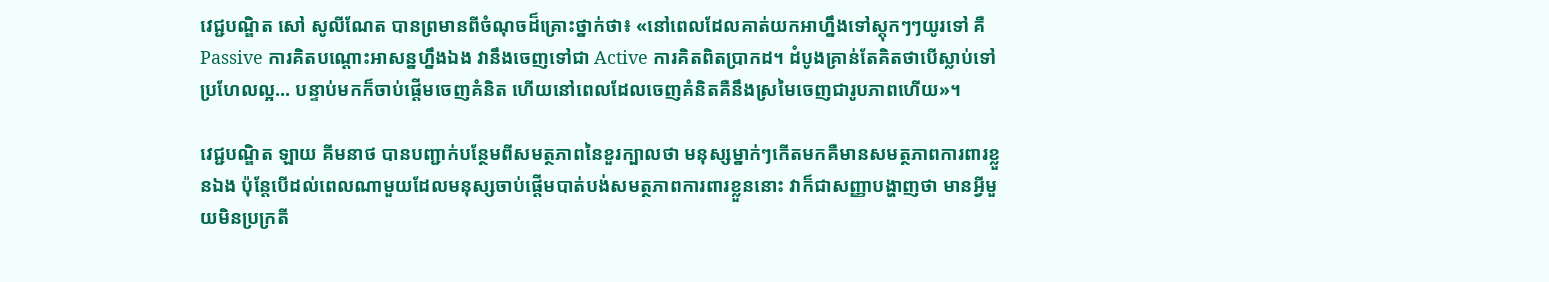វេជ្ជបណ្ឌិត សៅ សូលីណែត បានព្រមានពីចំណុចដ៏គ្រោះថ្នាក់ថា៖ «នៅពេលដែលគាត់យកអាហ្នឹងទៅស្តុកៗៗយូរទៅ គឺ Passive ការគិតបណ្ដោះអាសន្នហ្នឹងឯង វានឹងចេញទៅជា Active ការគិតពិតប្រាកដ។ ដំបូងគ្រាន់តែគិតថាបើស្លាប់ទៅប្រហែលល្អ… បន្ទាប់មកក៏ចាប់ផ្ដើមចេញគំនិត ហើយនៅពេលដែលចេញគំនិតគឺនឹងស្រមៃចេញជារូបភាពហើយ»។

វេជ្ជបណ្ឌិត ឡាយ គីមនាថ បានបញ្ជាក់បន្ថែមពីសមត្ថភាពនៃខួរក្បាលថា មនុស្សម្នាក់ៗកើតមកគឺមានសមត្ថភាពការពារខ្លួនឯង ប៉ុន្តែបើដល់ពេលណាមួយដែលមនុស្សចាប់ផ្ដើមបាត់បង់សមត្ថភាពការពារខ្លួននោះ វាក៏ជាសញ្ញាបង្ហាញថា មានអ្វីមួយមិនប្រក្រតី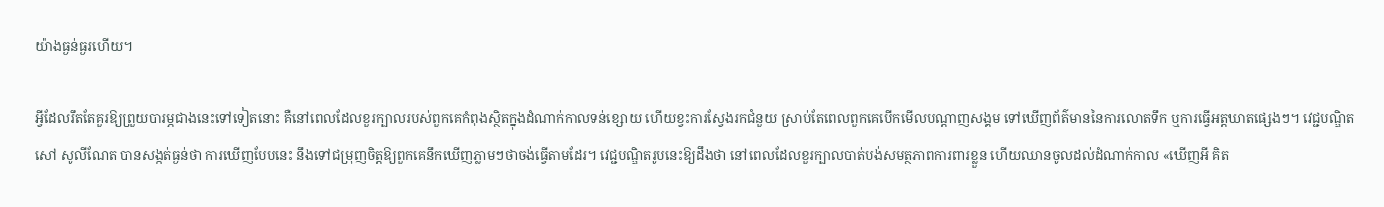យ៉ាងធ្ងន់ធ្ងរហើយ។

អ្វីដែលរឹតតែគួរឱ្យព្រួយបារម្ភជាងនេះទៅទៀតនោះ គឺនៅពេលដែលខួរក្បាលរបស់ពួកគេកំពុងស្ថិតក្នុងដំណាក់កាលទន់ខ្សោយ ហើយខ្វះការស្វែងរកជំនួយ ស្រាប់តែពេលពួកគេបើកមើលបណ្ដាញសង្គម ទៅឃើញព័ត៌មាននៃការលោតទឹក ឬការធ្វើអត្តឃាតផ្សេងៗ។ វេជ្ជបណ្ឌិត សៅ សូលីណែត បានសង្កត់ធ្ងន់ថា ការឃើញបែបនេះ នឹងទៅជម្រុញចិត្តឱ្យពួកគេនឹកឃើញភ្លាមៗថាចង់ធ្វើតាមដែរ។ វេជ្ជបណ្ឌិតរូបនេះឱ្យដឹងថា នៅពេលដែលខួរក្បាលបាត់បង់សមត្ថភាពការពារខ្លួន ហើយឈានចូលដល់ដំណាក់កាល «ឃើញអី គិត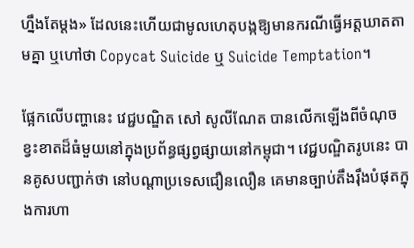ហ្នឹងតែម្ដង» ដែលនេះហើយជាមូលហេតុបង្កឱ្យមានករណីធ្វើអត្តឃាតតាមគ្នា ឬហៅថា Copycat Suicide ឬ Suicide Temptation។

ផ្អែកលើបញ្ហានេះ វេជ្ជបណ្ឌិត សៅ សូលីណែត បានលើកឡើងពីចំណុចខ្វះខាតដ៏ធំមួយនៅក្នុងប្រព័ន្ធផ្សព្វផ្សាយនៅកម្ពុជា។ វេជ្ជបណ្ឌិតរូបនេះ បានគូសបញ្ជាក់ថា នៅបណ្តាប្រទេសជឿនលឿន គេមានច្បាប់តឹងរ៉ឹងបំផុតក្នុងការហា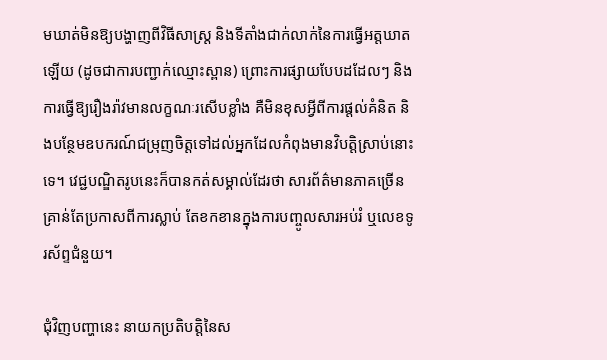មឃាត់មិនឱ្យបង្ហាញពីវិធីសាស្ត្រ និងទីតាំងជាក់លាក់នៃការធ្វើអត្តឃាតឡើយ (ដូចជាការបញ្ជាក់ឈ្មោះស្ពាន) ព្រោះការផ្សាយបែបដដែលៗ និងការធ្វើឱ្យរឿងរ៉ាវមានលក្ខណៈរសើបខ្លាំង គឺមិនខុសអ្វីពីការផ្តល់គំនិត និងបន្ថែមឧបករណ៍ជម្រុញចិត្តទៅដល់អ្នកដែលកំពុងមានវិបត្តិស្រាប់នោះទេ។ វេជ្ជបណ្ឌិតរូបនេះក៏បានកត់សម្គាល់ដែរថា សារព័ត៌មានភាគច្រើនគ្រាន់តែប្រកាសពីការស្លាប់ តែខកខានក្នុងការបញ្ចូលសារអប់រំ ឬលេខទូរស័ព្ទជំនួយ។

ជុំវិញបញ្ហានេះ នាយកប្រតិបត្តិនៃស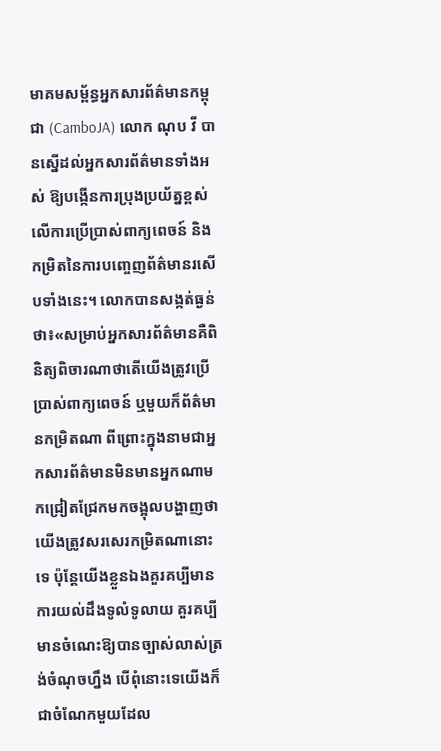មាគមសម្ព័ន្ធអ្នកសារព័ត៌មានកម្ពុជា (CamboJA) លោក ណុប វី បានស្នើដល់អ្នកសារព័ត៌មានទាំងអស់ ឱ្យបង្កើនការប្រុងប្រយ័ត្នខ្ពស់លើការប្រើប្រាស់ពាក្យពេចន៍ និងកម្រិតនៃការបញ្ចេញព័ត៌មានរសើបទាំងនេះ។ លោកបានសង្កត់ធ្ងន់ថា៖«សម្រាប់អ្នកសារព័ត៌មានគឺពិនិត្យពិចារណាថាតើយើងត្រូវប្រើប្រាស់ពាក្យពេចន៍ ឬមួយក៏ព័ត៌មានកម្រិតណា ពីព្រោះក្នុងនាមជាអ្នកសារព័ត៌មានមិនមានអ្នកណាមកជ្រៀតជ្រែកមកចង្អុលបង្ហាញថាយើងត្រូវសរសេរកម្រិតណានោះទេ ប៉ុន្តែយើងខ្លួនឯងគួរគប្បីមានការយល់ដឹងទូលំទូលាយ គួរគប្បីមានចំណេះឱ្យបានច្បាស់លាស់ត្រង់ចំណុចហ្នឹង បើពុំនោះទេយើងក៏ជាចំណែកមួយដែល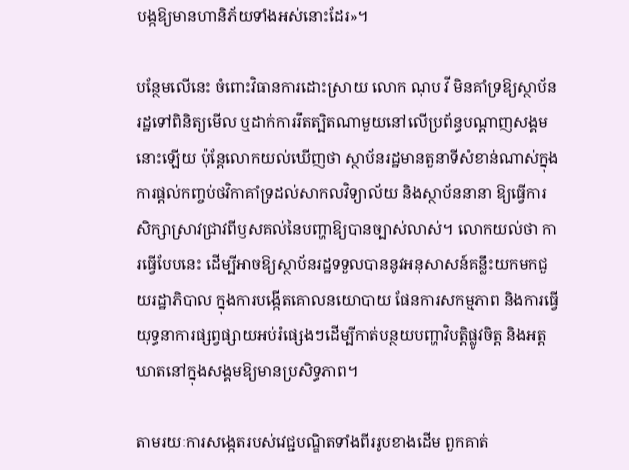បង្កឱ្យមានហានិភ័យទាំងអស់នោះដែរ»។

បន្ថែមលើនេះ ចំពោះវិធានការដោះស្រាយ លោក ណុប វី មិនគាំទ្រឱ្យស្ថាប័នរដ្ឋទៅពិនិត្យមើល ឬដាក់ការរឹតត្បិតណាមួយនៅលើប្រព័ន្ធបណ្ដាញសង្គមនោះឡើយ ប៉ុន្តែលោកយល់ឃើញថា ស្ថាប័នរដ្ឋមានតួនាទីសំខាន់ណាស់ក្នុងការផ្តល់កញ្ចប់ថវិកាគាំទ្រដល់សាកលវិទ្យាល័យ និងស្ថាប័ននានា ឱ្យធ្វើការសិក្សាស្រាវជ្រាវពីឫសគល់នៃបញ្ហាឱ្យបានច្បាស់លាស់។ លោកយល់ថា ការធ្វើបែបនេះ ដើម្បីអាចឱ្យស្ថាប័នរដ្ឋទទួលបាននូវអនុសាសន៍គន្លឹះយកមកជួយរដ្ឋាភិបាល ក្នុងការបង្កើតគោលនយោបាយ ផែនការសកម្មភាព និងការធ្វើយុទ្ធនាការផ្សព្វផ្សាយអប់រំផ្សេងៗដើម្បីកាត់បន្ថយបញ្ហាវិបត្តិផ្លូវចិត្ត និងអត្តឃាតនៅក្នុងសង្គមឱ្យមានប្រសិទ្ធភាព។

តាមរយៈការសង្កេតរបស់វេជ្ជបណ្ឌិតទាំងពីររូបខាងដើម ពួកគាត់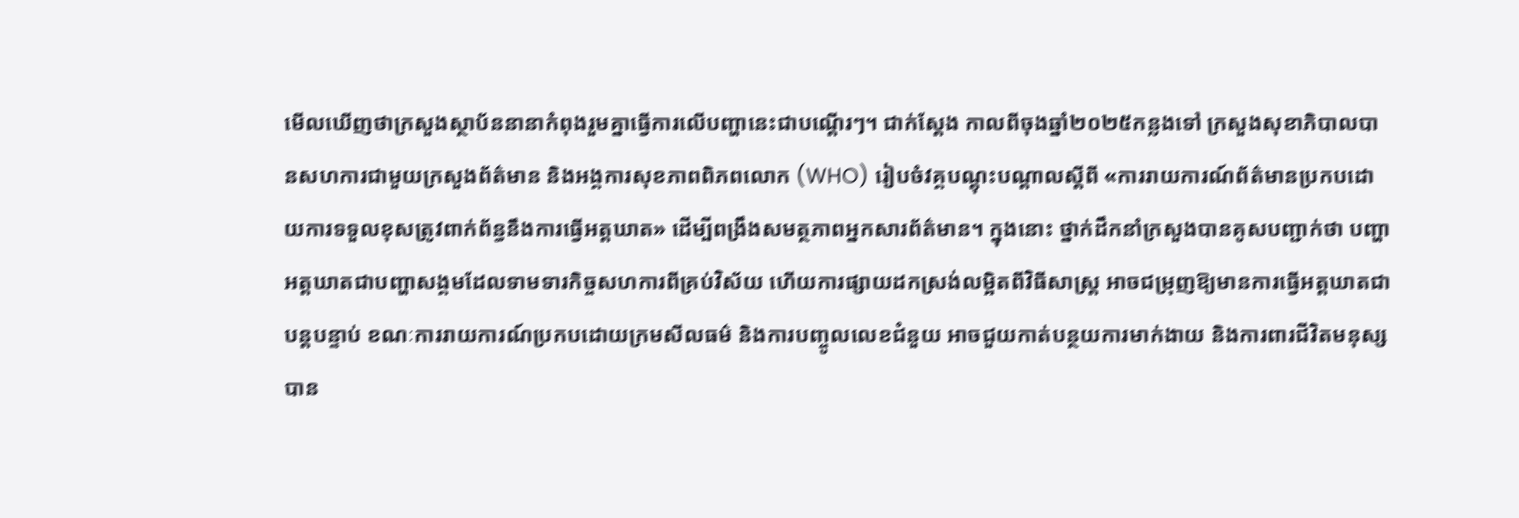មើលឃើញថាក្រសួងស្ថាប័ននានាកំពុងរួមគ្នាធ្វើការលើបញ្ហានេះជាបណ្ដើរៗ។ ជាក់ស្ដែង កាលពីចុងឆ្នាំ២០២៥កន្លងទៅ ក្រសួងសុខាភិបាលបានសហការជាមួយក្រសួងព័ត៌មាន និងអង្គការសុខភាពពិភពលោក (WHO) រៀបចំវគ្គបណ្តុះបណ្តាលស្តីពី «ការរាយការណ៍ព័ត៌មានប្រកបដោយការទទួលខុសត្រូវពាក់ព័ន្ធនឹងការធ្វើអត្តឃាត» ដើម្បីពង្រឹងសមត្ថភាពអ្នកសារព័ត៌មាន។ ក្នុងនោះ ថ្នាក់ដឹកនាំក្រសួងបានគូសបញ្ជាក់ថា បញ្ហាអត្តឃាតជាបញ្ហាសង្គមដែលទាមទារកិច្ចសហការពីគ្រប់វិស័យ ហើយការផ្សាយដកស្រង់លម្អិតពីវិធីសាស្ត្រ អាចជម្រុញឱ្យមានការធ្វើអត្តឃាតជាបន្តបន្ទាប់ ខណៈការរាយការណ៍ប្រកបដោយក្រមសីលធម៌ និងការបញ្ចូលលេខជំនួយ អាចជួយកាត់បន្ថយការមាក់ងាយ និងការពារជីវិតមនុស្សបាន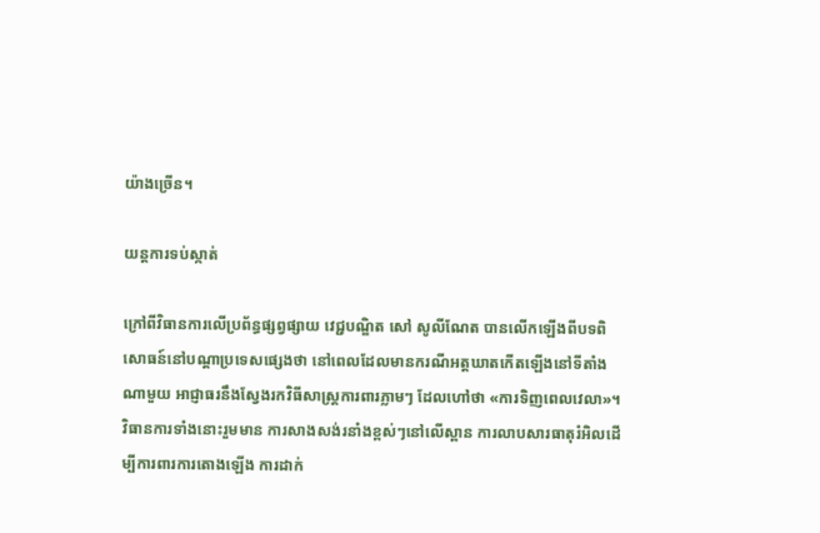យ៉ាងច្រើន។

យន្តការទប់ស្កាត់

ក្រៅពីវិធានការលើប្រព័ន្ធផ្សព្វផ្សាយ វេជ្ជបណ្ឌិត សៅ សូលីណែត បានលើកឡើងពីបទពិសោធន៍នៅបណ្ដាប្រទេសផ្សេងថា នៅពេលដែលមានករណីអត្តឃាតកើតឡើងនៅទីតាំងណាមួយ អាជ្ញាធរនឹងស្វែងរកវិធីសាស្ត្រការពារភ្លាមៗ ដែលហៅថា «ការទិញពេលវេលា»។ វិធានការទាំងនោះរួមមាន ការសាងសង់រនាំងខ្ពស់ៗនៅលើស្ពាន ការលាបសារធាតុរំអិលដើម្បីការពារការតោងឡើង ការដាក់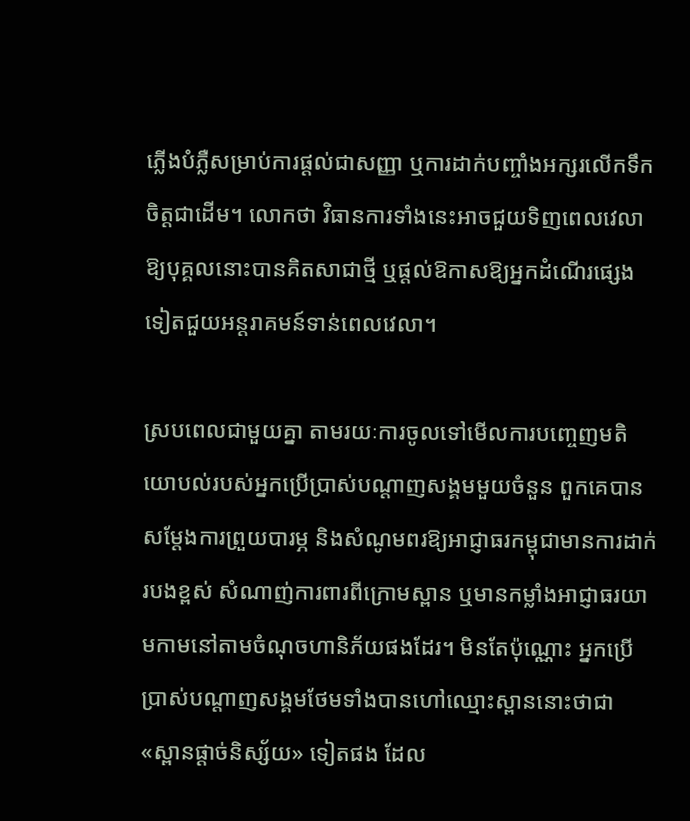ភ្លើងបំភ្លឺសម្រាប់ការផ្ដល់ជាសញ្ញា ឬការដាក់បញ្ចាំងអក្សរលើកទឹកចិត្តជាដើម។ លោកថា វិធានការទាំងនេះអាចជួយទិញពេលវេលាឱ្យបុគ្គលនោះបានគិតសាជាថ្មី ឬផ្តល់ឱកាសឱ្យអ្នកដំណើរផ្សេងទៀតជួយអន្តរាគមន៍ទាន់ពេលវេលា។

ស្របពេលជាមួយគ្នា តាមរយៈការចូលទៅមើលការបញ្ចេញមតិយោបល់របស់អ្នកប្រើប្រាស់បណ្តាញសង្គមមួយចំនួន ពួកគេបានសម្តែងការព្រួយបារម្ភ និងសំណូមពរឱ្យអាជ្ញាធរកម្ពុជាមានការដាក់របងខ្ពស់ សំណាញ់ការពារពីក្រោមស្ពាន ឬមានកម្លាំងអាជ្ញាធរយាមកាមនៅតាមចំណុចហានិភ័យផងដែរ។ មិនតែប៉ុណ្ណោះ អ្នកប្រើប្រាស់បណ្ដាញសង្គមថែមទាំងបានហៅឈ្មោះស្ពាននោះថាជា «ស្ពានផ្ដាច់និស្ស័យ» ទៀតផង ដែល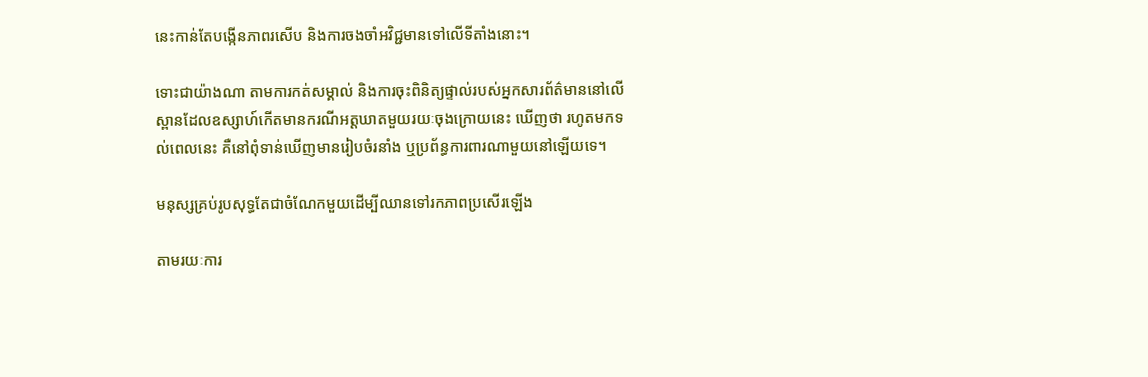នេះកាន់តែបង្កើនភាពរសើប និងការចងចាំអវិជ្ជមានទៅលើទីតាំងនោះ។

ទោះជាយ៉ាងណា តាមការកត់សម្គាល់ និងការចុះពិនិត្យផ្ទាល់របស់អ្នកសារព័ត៌មាននៅលើស្ពានដែលឧស្សាហ៍កើតមានករណីអត្តឃាតមួយរយៈចុងក្រោយនេះ ឃើញថា រហូតមកទល់ពេលនេះ គឺនៅពុំទាន់ឃើញមានរៀបចំរនាំង ឬប្រព័ន្ធការពារណាមួយនៅឡើយទេ។

មនុស្សគ្រប់រូបសុទ្ធតែជាចំណែកមួយដើម្បីឈានទៅរកភាពប្រសើរឡើង

តាមរយៈការ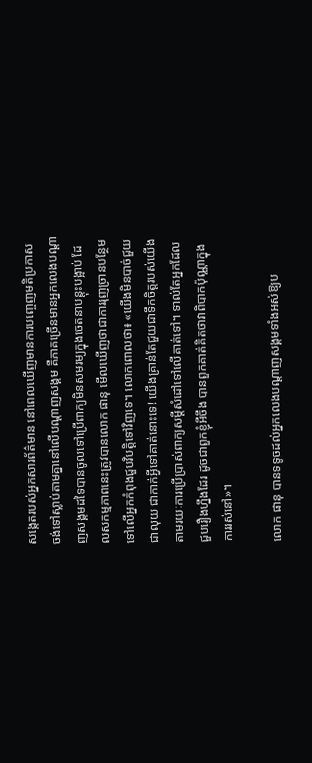សង្កេតរបស់អ្នកសារព័ត៌មាន នៅពេលឃើញមានការបញ្ចេញមតិប្រកាសចង់ទៅស្លាប់តាមគ្នានៅលើបណ្ដាញសង្គម គឺភាគច្រើនមានអ្នកលេងបណ្តាញសង្គមដទៃបានចូលទៅប្រើពាក្យមិនសមរម្យក្នុងចេតនាបន្តុះបង្អាប់ ដែលសកម្មភាពនេះត្រូវបានលោក ផានុ មើលឃើញថាជាការរុញច្រានបន្ថែមទៅលើអ្នកកំពុងជួបវិបត្តិទៅវិញទេ។ លោកពោលថា៖ «យើងមិនបាច់ជួយជាលុយ ជាកាក់អ្វីទៅគាត់នោះទេ! យើងគ្រាន់តែជួយជាទឹកចិត្តរបស់យើងតាមរយៈការប្រើប្រាស់ពាក្យសម្ដីសំដៅទៅលើគាត់ទៅ។ ទាល់តែអ្នកដែលជួបរឿងហ្នឹងដែរ ដូចជាពួកខ្ញុំអីចឹង បានពួកគាត់គិតថាវាពិបាកប៉ុណ្ណាក្នុងការរស់នៅ»។

លោក ផានុ បានទទូចដល់អ្នកលេងបណ្តាញសង្គមទាំងអស់ឱ្យប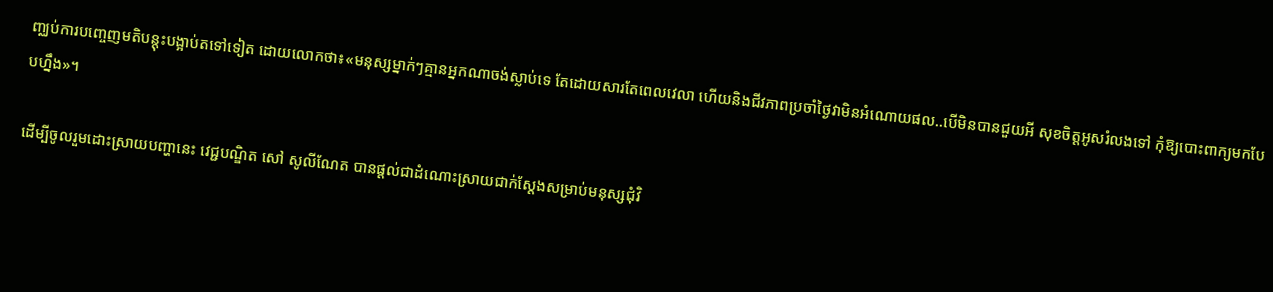ញ្ឈប់ការបញ្ចេញមតិបន្តុះបង្អាប់តទៅទៀត ដោយលោកថា៖«មនុស្សម្នាក់ៗគ្មានអ្នកណាចង់ស្លាប់ទេ តែដោយសារតែពេលវេលា ហើយនិងជីវភាពប្រចាំថ្ងៃវាមិនអំណោយផល..បើមិនបានជួយអី សុខចិត្តអូសរំលងទៅ កុំឱ្យបោះពាក្យមកបែបហ្នឹង»។

ដើម្បីចូលរួមដោះស្រាយបញ្ហានេះ វេជ្ជបណ្ឌិត សៅ សូលីណែត បានផ្តល់ជាដំណោះស្រាយជាក់ស្តែងសម្រាប់មនុស្សជុំវិ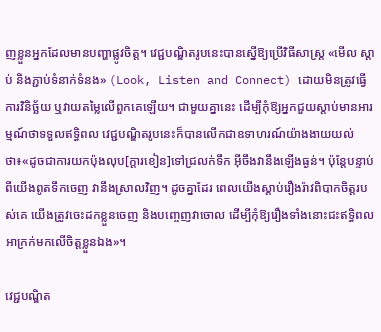ញខ្លួនអ្នកដែលមានបញ្ហាផ្លូវចិត្ត។ វេជ្ជបណ្ឌិតរូបនេះបានស្នើឱ្យប្រើវិធីសាស្ត្រ «មើល ស្តាប់ និងភ្ជាប់ទំនាក់ទំនង» (Look, Listen and Connect) ដោយមិនត្រូវធ្វើការវិនិច្ឆ័យ ឬវាយតម្លៃលើពួកគេឡើយ។ ជាមួយគ្នានេះ ដើម្បីកុំឱ្យអ្នកជួយស្តាប់មានអារម្មណ៍ថាទទួលឥទ្ធិពល វេជ្ជបណ្ឌិតរូបនេះក៏បានលើកជាឧទាហរណ៍យ៉ាងងាយយល់ថា៖«ដូចជាការយកប៉ុងលុប[ក្ដារខៀន]ទៅជ្រលក់ទឹក អ៊ីចឹងវានឹងឡើងធ្ងន់។ ប៉ុន្តែបន្ទាប់ពីយើងពូតទឹកចេញ វានឹងស្រាលវិញ។ ដូចគ្នាដែរ ពេលយើងស្តាប់រឿងរ៉ាវពិបាកចិត្តរបស់គេ យើងត្រូវចេះដកខ្លួនចេញ និងបញ្ចេញវាចោល ដើម្បីកុំឱ្យរឿងទាំងនោះជះឥទ្ធិពលអាក្រក់មកលើចិត្តខ្លួនឯង»។

វេជ្ជបណ្ឌិត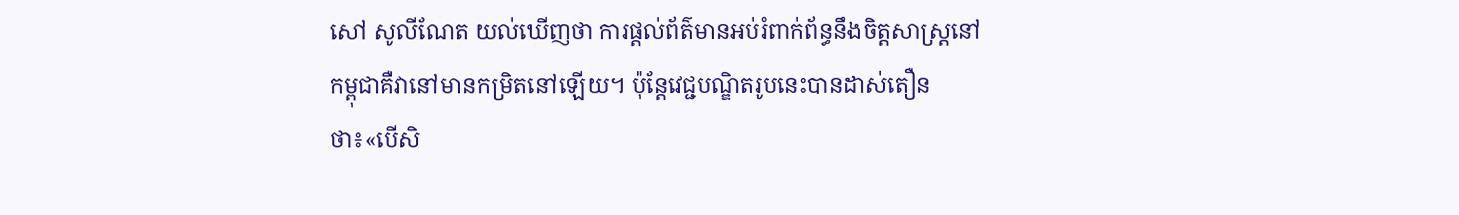សៅ សូលីណែត យល់ឃើញថា ការផ្តល់ព័ត៌មានអប់រំពាក់ព័ន្ធនឹងចិត្តសាស្ត្រនៅកម្ពុជាគឺវានៅមានកម្រិតនៅឡើយ។ ប៉ុន្តែវេជ្ជបណ្ឌិតរូបនេះបានដាស់តឿនថា៖«បើសិ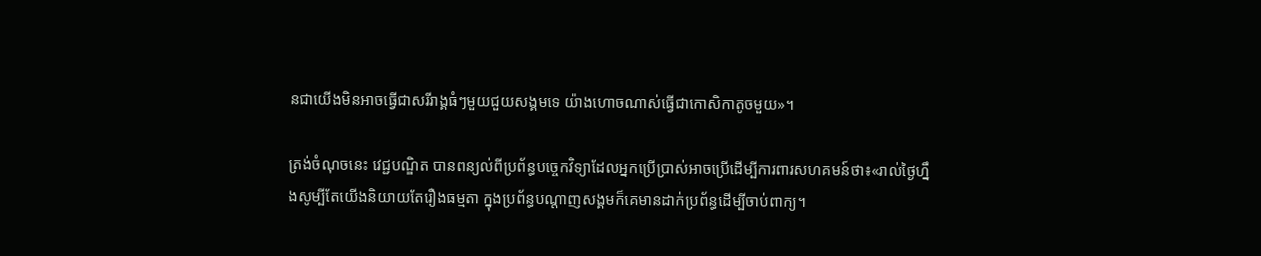នជាយើងមិនអាចធ្វើជាសរីរាង្គធំៗមួយជួយសង្គមទេ យ៉ាងហោចណាស់ធ្វើជាកោសិកាតូចមួយ»។

ត្រង់ចំណុចនេះ វេជ្ជបណ្ឌិត បានពន្យល់ពីប្រព័ន្ធបច្ចេកវិទ្យាដែលអ្នកប្រើប្រាស់អាចប្រើដើម្បីការពារសហគមន៍ថា៖«រាល់ថ្ងៃហ្នឹងសូម្បីតែយើងនិយាយតែរឿងធម្មតា ក្នុងប្រព័ន្ធបណ្ដាញសង្គមក៏គេមានដាក់ប្រព័ន្ធដើម្បីចាប់ពាក្យ។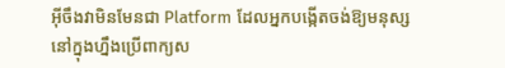អ៊ីចឹងវាមិនមែនជា Platform ដែលអ្នកបង្កើតចង់ឱ្យមនុស្សនៅក្នុងហ្នឹងប្រើពាក្យស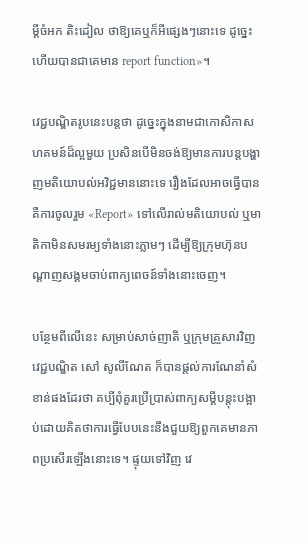ម្ដីចំអក តិះដៀល ថាឱ្យគេឬក៏អីផ្សេងៗនោះទេ ដូច្នេះហើយបានជាគេមាន report function»។

វេជ្ជបណ្ឌិតរូបនេះបន្តថា ដូច្នេះក្នុងនាមជាកោសិកាសហគមន៍ដ៏ល្អមួយ ប្រសិនបើមិនចង់ឱ្យមានការបន្តបង្ហាញមតិយោបល់អវិជ្ជមាននោះទេ រឿងដែលអាចធ្វើបាន គឺការចូលរួម «Report» ទៅលើរាល់មតិយោបល់ ឬមាតិកាមិនសមរម្យទាំងនោះភ្លាមៗ ដើម្បីឱ្យក្រុមហ៊ុនបណ្តាញសង្គមចាប់ពាក្យពេចន៍ទាំងនោះចេញ។

បន្ថែមពីលើនេះ សម្រាប់សាច់ញាតិ ឬក្រុមគ្រួសារវិញ វេជ្ជបណ្ឌិត សៅ សូលីណែត ក៏បានផ្តល់ការណែនាំសំខាន់ផងដែរថា គប្បីពុំគួរប្រើប្រាស់ពាក្យសម្តីបន្តុះបង្អាប់ដោយគិតថាការធ្វើបែបនេះនឹងជួយឱ្យពួកគេមានភាពប្រសើរឡើងនោះទេ។ ផ្ទុយទៅវិញ វេ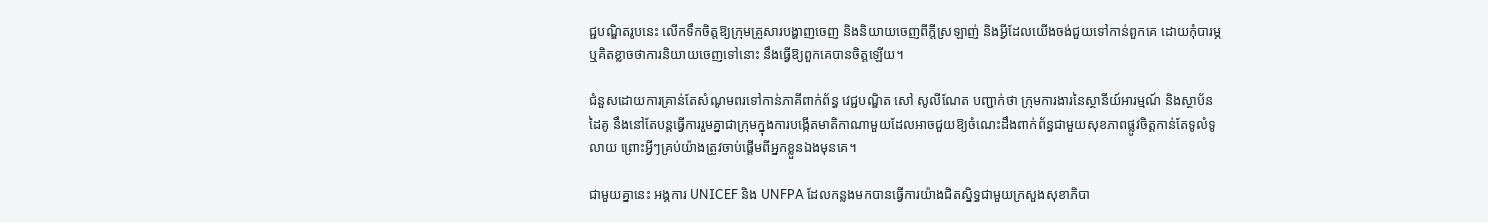ជ្ជបណ្ឌិតរូបនេះ លើកទឹកចិត្តឱ្យក្រុមគ្រួសារបង្ហាញចេញ និងនិយាយចេញពីក្តីស្រឡាញ់ និងអ្វីដែលយើងចង់ជួយទៅកាន់ពួកគេ ដោយកុំបារម្ភឬគិតខ្លាចថាការនិយាយចេញទៅនោះ នឹងធ្វើឱ្យពួកគេបានចិត្តឡើយ។

ជំនួសដោយការគ្រាន់តែសំណូមពរទៅកាន់ភាគីពាក់ព័ន្ធ វេជ្ជបណ្ឌិត សៅ សូលីណែត បញ្ជាក់ថា ក្រុមការងារនៃស្ថានីយ៍អារម្មណ៍ និងស្ថាប័នដៃគូ នឹងនៅតែបន្តធ្វើការរួមគ្នាជាក្រុមក្នុងការបង្កើតមាតិកាណាមួយដែលអាចជួយឱ្យចំណេះដឹងពាក់ព័ន្ធជាមួយសុខភាពផ្លូវចិត្តកាន់តែទូលំទូលាយ ព្រោះអ្វីៗគ្រប់យ៉ាងត្រូវចាប់ផ្ដើមពីអ្នកខ្លួនឯងមុនគេ។

ជាមួយគ្នានេះ អង្គការ UNICEF និង UNFPA ដែលកន្លងមកបានធ្វើការយ៉ាងជិតស្និទ្ធជាមួយក្រសួងសុខាភិបា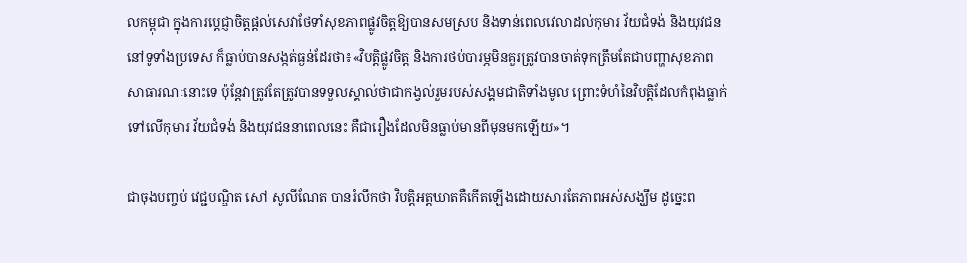លកម្ពុជា ក្នុងការប្តេជ្ញាចិត្តផ្តល់សេវាថែទាំសុខភាពផ្លូវចិត្តឱ្យបានសមស្រប និងទាន់ពេលវេលាដល់កុមារ វ័យជំទង់ និងយុវជននៅទូទាំងប្រទេស ក៏ធ្លាប់បានសង្កត់ធ្ងន់ដែរថា៖«វិបត្តិផ្លូវចិត្ត និងការថប់បារម្ភមិនគួរត្រូវបានចាត់ទុកត្រឹមតែជាបញ្ហាសុខភាពសាធារណៈនោះទេ ប៉ុន្តែវាត្រូវតែត្រូវបានទទួលស្គាល់ថាជាកង្វល់រួមរបស់សង្គមជាតិទាំងមូល ព្រោះទំហំនៃវិបត្តិដែលកំពុងធ្លាក់ទៅលើកុមារ វ័យជំទង់ និងយុវជននាពេលនេះ គឺជារឿងដែលមិនធ្លាប់មានពីមុនមកឡើយ»។

ជាចុងបញ្ចប់ វេជ្ជបណ្ឌិត សៅ សូលីណែត បានរំលឹកថា វិបត្តិអត្តឃាតគឺកើតឡើងដោយសារតែភាពអស់សង្ឃឹម ដូច្នេះព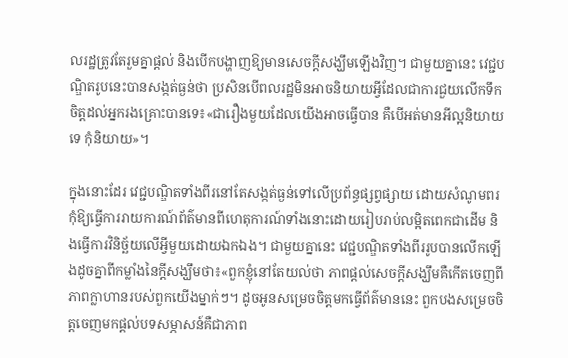លរដ្ឋត្រូវតែរួមគ្នាផ្តល់ និងបើកបង្ហាញឱ្យមានសេចក្តីសង្ឃឹមឡើងវិញ។ ជាមួយគ្នានេះ វេជ្ជបណ្ឌិតរូបនេះបានសង្កត់ធ្ងន់ថា ប្រសិនបើពលរដ្ឋមិនអាចនិយាយអ្វីដែលជាការជួយលើកទឹកចិត្តដល់អ្នករងគ្រោះបានទេ៖«ជារឿងមួយដែលយើងអាចធ្វើបាន គឺបើអត់មានអីល្អនិយាយទេ កុំនិយាយ»។

ក្នុងនោះដែរ វេជ្ជបណ្ឌិតទាំងពីរនៅតែសង្កត់ធ្ងន់ទៅលើប្រព័ន្ធផ្សព្វផ្សាយ ដោយសំណូមពរកុំឱ្យធ្វើការរាយការណ៍ព័ត៌មានពីហេតុការណ៍ទាំងនោះដោយរៀបរាប់លម្អិតពេកជាដើម និងធ្វើការវិនិច្ឆ័យលើអ្វីមួយដោយឯកឯង។ ជាមួយគ្នានេះ វេជ្ជបណ្ឌិតទាំងពីររូបបានលើកឡើងដូចគ្នាពីកម្លាំងនៃក្តីសង្ឃឹមថា៖«ពួកខ្ញុំនៅតែយល់ថា ភាពផ្ដល់សេចក្ដីសង្ឃឹមគឺកើតចេញពីភាពក្លាហានរបស់ពួកយើងម្នាក់ៗ។ ដូចអូនសម្រេចចិត្តមកធ្វើព័ត៌មាននេះ ពួកបងសម្រេចចិត្តចេញមកផ្ដល់បទសម្ភាសន៍គឺជាភាព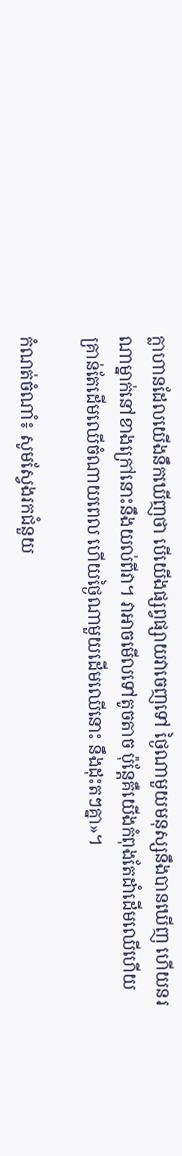ក្លាហានដែលយើងនឹកឃើញថា បើយើងផ្សព្វផ្សាយវាចេញទៅ ថ្ងៃណាមួយមនុស្សនឹងបានឃើញ ហើយនរណាម្នាក់នៅខាងក្រៅនោះនឹងយល់ពីវា។ វាអាចមើលទៅតូចតាច ប៉ុន្តែគឺយើងកំពុងតែដាំដើមឈើហើយ គ្រាន់តែដើមឈើចំណាយពេល ហើយថ្ងៃណាមួយដើមឈើនោះ នឹងដុះតៗគ្នា»។

កំណត់ចំណាំ៖ សូមស្វែងរកជំនួយ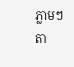ភ្លាមៗតា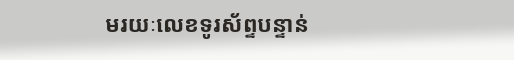មរយៈលេខទូរស័ព្ទបន្ទាន់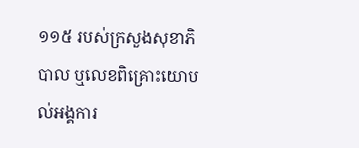១១៥ របស់ក្រសួងសុខាភិបាល ឬលេខពិគ្រោះយោបល់អង្គការ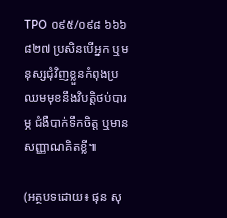TPO ០៩៥/០៩៨ ៦៦៦ ៨២៧ ប្រសិនបើអ្នក ឬមនុស្សជុំវិញខ្លួនកំពុងប្រឈមមុខនឹងវិបត្តិថប់បារម្ភ ជំងឺបាក់ទឹកចិត្ត ឬមានសញ្ញាណគិតខ្លី៕

(អត្ថបទដោយ៖ ផុន សុ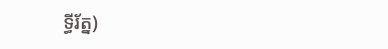ទ្ធីរ័ត្ន)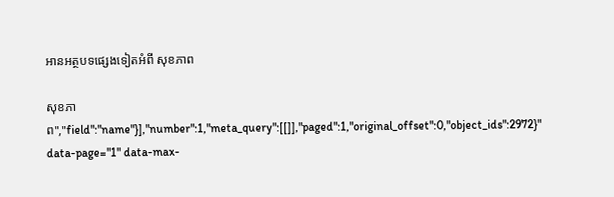អានអត្ថបទផ្សេងទៀតអំពី សុខភាព

សុខភាព","field":"name"}],"number":1,"meta_query":[[]],"paged":1,"original_offset":0,"object_ids":2972}" data-page="1" data-max-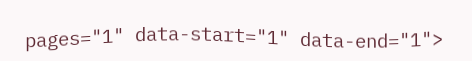pages="1" data-start="1" data-end="1">